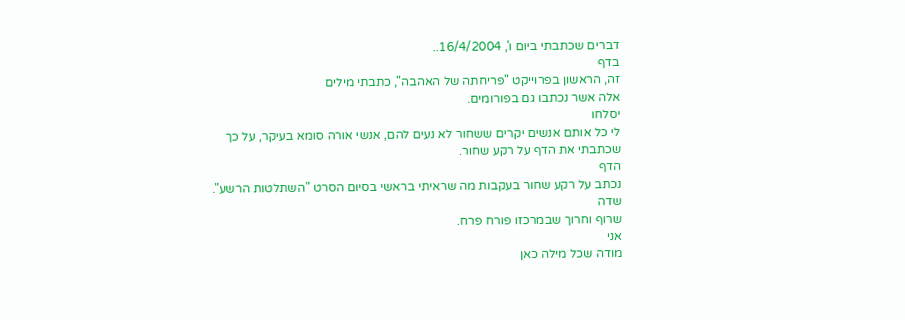דברים שכתבתי ביום ו', 16/4/2004..
בדף
זה, הראשון בפרוייקט "פריחתה של האהבה", כתבתי מילים
אלה אשר נכתבו גם בפורומים.
יסלחו
לי כל אותם אנשים יקרים ששחור לא נעים להם, אנשי אורה סומא בעיקר, על כך
שכתבתי את הדף על רקע שחור.
הדף
נכתב על רקע שחור בעקבות מה שראיתי בראשי בסיום הסרט "השתלטות הרשע".
שדה
שרוף וחרוך שבמרכזו פורח פרח.
אני
מודה שכל מילה כאן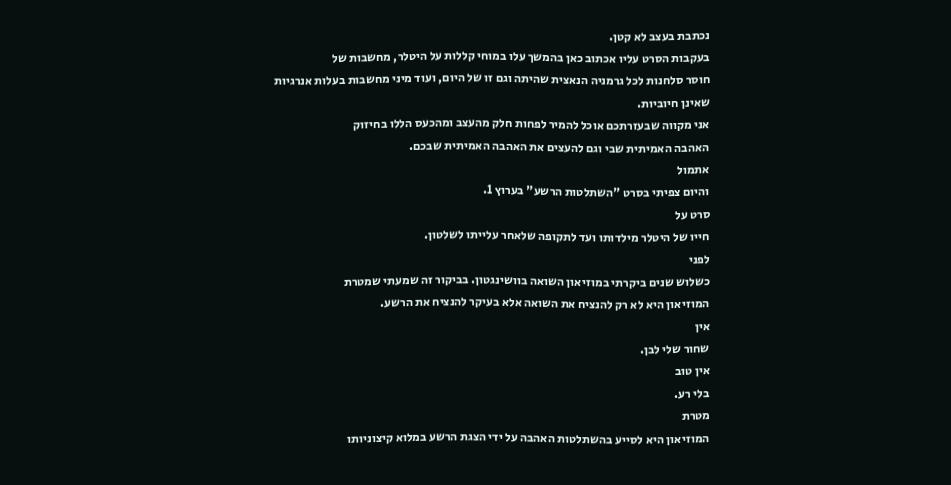נכתבת בעצב לא קטן.
בעקבות הסרט עליו אכתוב כאן בהמשך עלו במוחי קללות על היטלר, מחשבות של
חוסר סלחנות לכל גרמניה הנאצית שהיתה וגם זו של היום, ועוד מיני מחשבות בעלות אנרגיות
שאינן חיוביות.
אני מקווה שבעזרתכם אוכל להמיר לפחות חלק מהעצב ומהכעס הללו בחיזוק
האהבה האמיתית שבי וגם להעצים את האהבה האמיתית שבכם.
אתמול
והיום צפיתי בסרט "השתלטות הרשע" בערוץ 1.
סרט על
חייו של היטלר מילדותו ועד לתקופה שלאחר עלייתו לשלטון.
לפני
כשלוש שנים ביקרתי במוזיאון השואה בוושינגטון. בביקור זה שמעתי שמטרת
המוזיאון היא לא רק להנציח את השואה אלא בעיקר להנציח את הרשע.
אין
שחור שלי לבן.
אין טוב
בלי רע.
מטרת
המוזיאון היא לסייע בהשתלטות האהבה על ידי הצגת הרשע במלוא קיצוניותו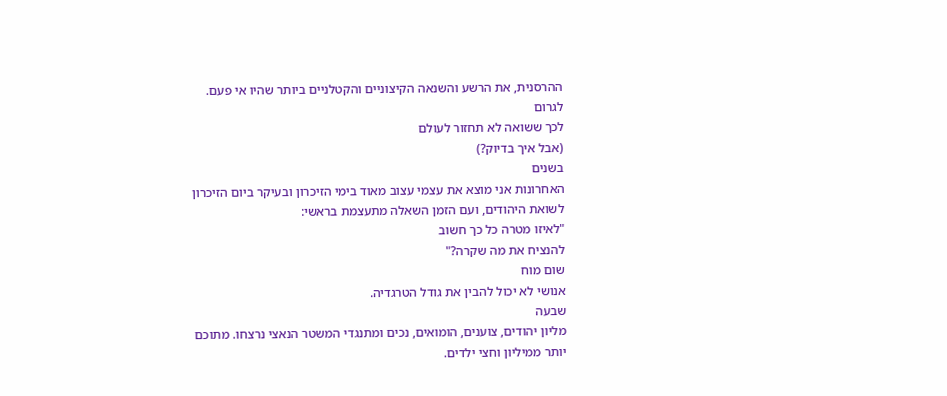ההרסנית, את הרשע והשנאה הקיצוניים והקטלניים ביותר שהיו אי פעם.
לגרום
לכך ששואה לא תחזור לעולם
(אבל איך בדיוק?)
בשנים
האחרונות אני מוצא את עצמי עצוב מאוד בימי הזיכרון ובעיקר ביום הזיכרון
לשואת היהודים, ועם הזמן השאלה מתעצמת בראשי:
"לאיזו מטרה כל כך חשוב
להנציח את מה שקרה?"
שום מוח
אנושי לא יכול להבין את גודל הטרגדיה.
שבעה
מליון יהודים, צוענים, הומואים, נכים ומתנגדי המשטר הנאצי נרצחו. מתוכם
יותר ממיליון וחצי ילדים.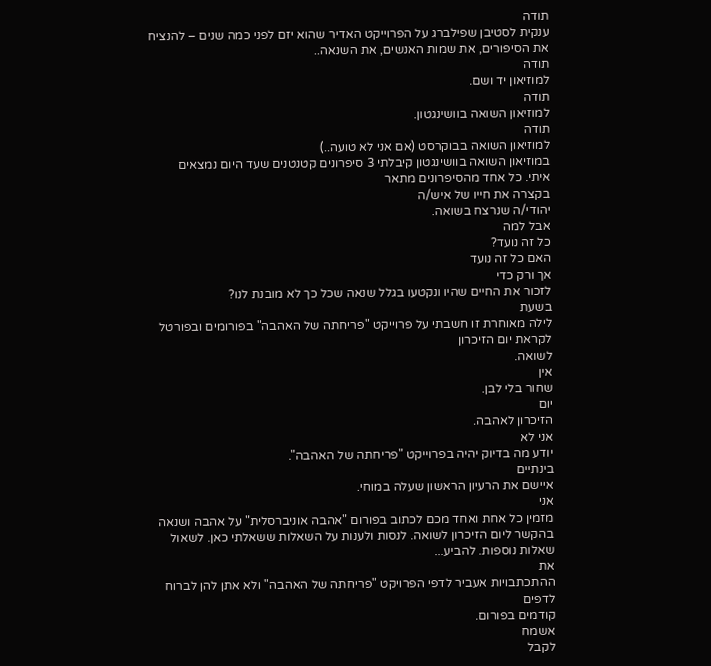תודה
ענקית לסטיבן שפילברג על הפרוייקט האדיר שהוא יזם לפני כמה שנים – להנציח
את הסיפורים, את שמות האנשים, את השנאה..
תודה
למוזיאון יד ושם.
תודה
למוזיאון השואה בוושינגטון.
תודה
למוזיאון השואה בבוקרסט (אם אני לא טועה..)
במוזיאון השואה בוושינגטון קיבלתי 3 סיפרונים קטנטנים שעד היום נמצאים
איתי. כל אחד מהסיפרונים מתאר
בקצרה את חייו של איש/ה
יהודי/ה שנרצח בשואה.
אבל למה
כל זה נועד?
האם כל זה נועד
אך ורק כדי
לזכור את החיים שהיו ונקטעו בגלל שנאה שכל כך לא מובנת לנו?
בשעת
לילה מאוחרת זו חשבתי על פרוייקט "פריחתה של האהבה" בפורומים ובפורטל לקראת יום הזיכרון
לשואה.
אין
שחור בלי לבן.
יום
הזיכרון לאהבה.
אני לא
יודע מה בדיוק יהיה בפרוייקט "פריחתה של האהבה".
בינתיים
איישם את הרעיון הראשון שעלה במוחי.
אני
מזמין כל אחת ואחד מכם לכתוב בפורום "אהבה אוניברסלית" על אהבה ושנאה
בהקשר ליום הזיכרון לשואה. לנסות ולענות על השאלות ששאלתי כאן. לשאול
שאלות נוספות. להביע...
את
ההתכתבויות אעביר לדפי הפרויקט "פריחתה של האהבה" ולא אתן להן לברוח לדפים
קודמים בפורום.
אשמח
לקבל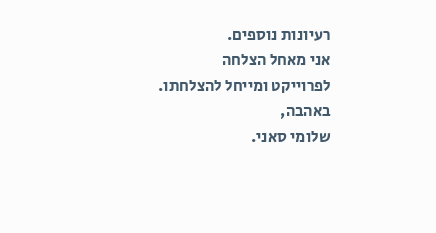רעיונות נוספים.
אני מאחל הצלחה
לפרוייקט ומייחל להצלחתו.
באהבה,
שלומי סאני.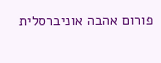פורום אהבה אוניברסלית